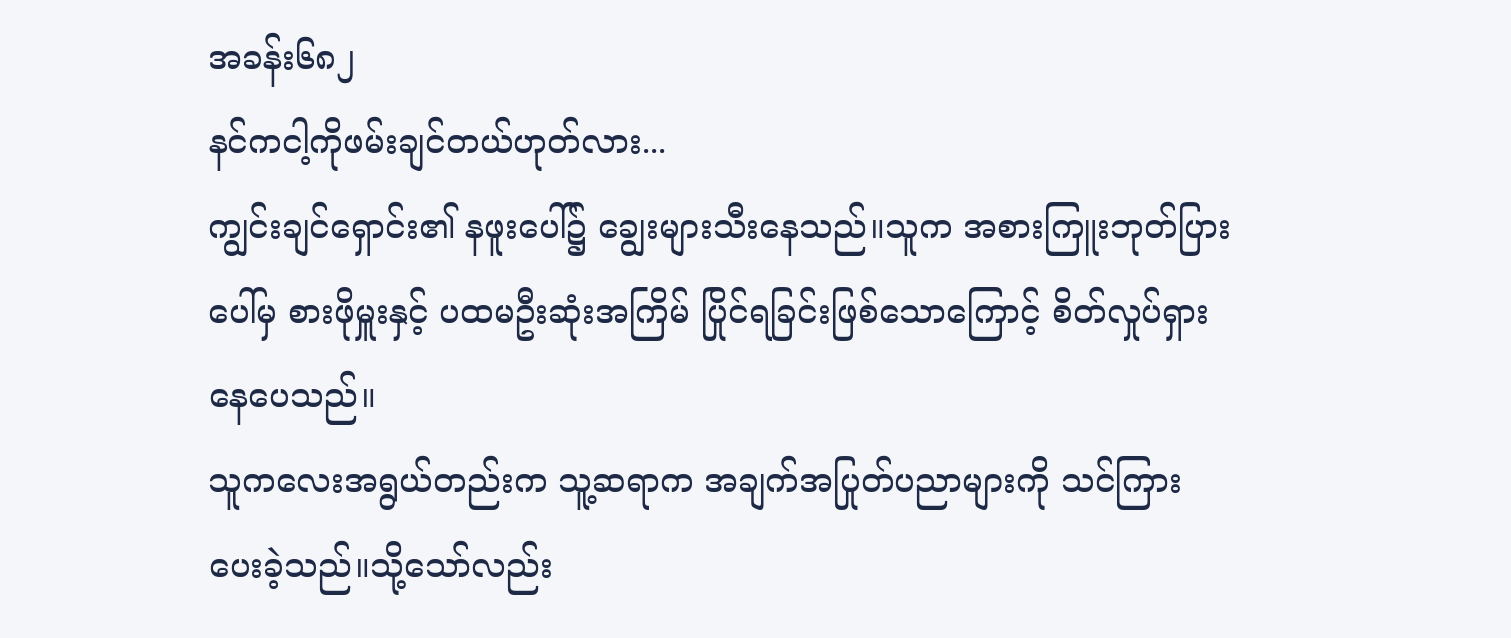အခန်း၆၈၂
နင်ကငါ့ကိုဖမ်းချင်တယ်ဟုတ်လား...
ကျွင်းချင်ရှောင်း၏ နဖူးပေါ်၌ ချွေးများသီးနေသည်။သူက အစားကြူးဘုတ်ပြားပေါ်မှ စားဖိုမှူးနှင့် ပထမဦးဆုံးအကြိမ် ပြိုင်ရခြင်းဖြစ်သောကြောင့် စိတ်လှုပ်ရှားနေပေသည်။
သူကလေးအရွယ်တည်းက သူ့ဆရာက အချက်အပြုတ်ပညာများကို သင်ကြားပေးခဲ့သည်။သို့သော်လည်း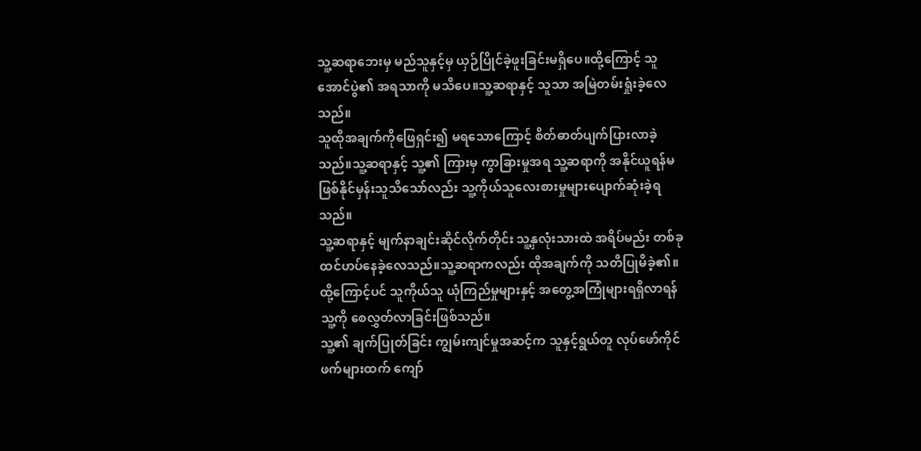သူ့ဆရာဘေးမှ မည်သူနှင့်မှ ယှဉ်ပြိုင်ခဲ့ဖူးခြင်းမရှိပေ။ထို့ကြောင့် သူအောင်ပွဲ၏ အရသာကို မသိပေ။သူ့ဆရာနှင့် သူသာ အမြဲတမ်းရှုံးခဲ့လေသည်။
သူထိုအချက်ကိုဖြေရှင်း၍ မရသောကြောင့် စိတ်ဓာတ်ပျက်ပြားလာခဲ့သည်။သူ့ဆရာနှင့် သူ့၏ ကြားမှ ကွာခြားမှုအရ သူ့ဆရာကို အနိုင်ယူရန်မဖြစ်နိုင်မှန်းသူသိသော်လည်း သူ့ကိုယ်သူလေးစားမှုများပျောက်ဆုံးခဲ့ရသည်။
သူ့ဆရာနှင့် မျက်နာချင်းဆိုင်လိုက်တိုင်း သူ့နှလုံးသားထဲ အရိပ်မည်း တစ်ခုထင်ဟပ်နေခဲ့လေသည်။သူ့ဆရာကလည်း ထိုအချက်ကို သတိပြုမိခဲ့၏။ထို့ကြောင့်ပင် သူကိုယ်သူ ယုံကြည်မှုများနှင့် အတွေ့အကြုံများရရှိလာရန် သူ့ကို စေလွှတ်လာခြင်းဖြစ်သည်။
သူ့၏ ချက်ပြုတ်ခြင်း ကျွမ်းကျင်မှုအဆင့်က သူနှင့်ရွယ်တူ လုပ်ဖော်ကိုင်ဖက်များထက် ကျော်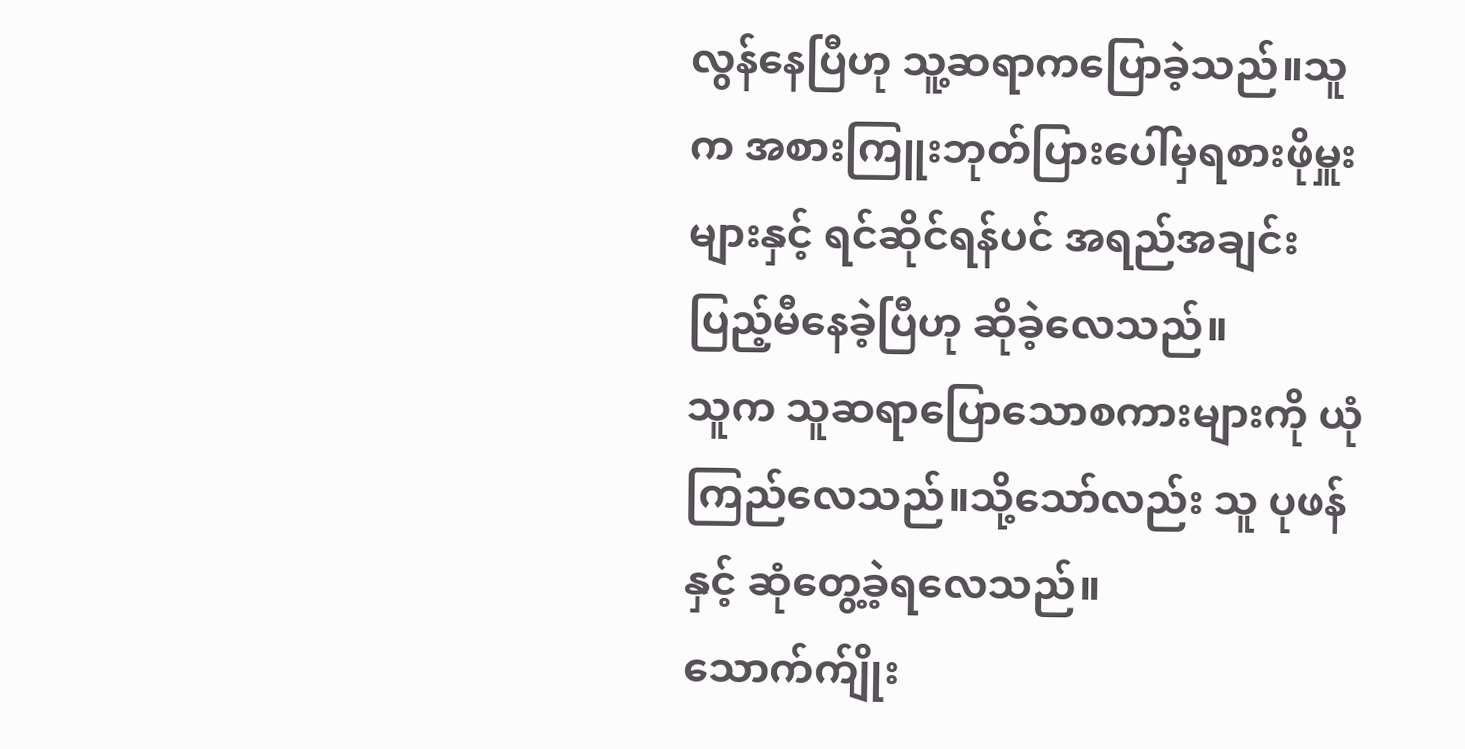လွန်နေပြီဟု သူ့ဆရာကပြောခဲ့သည်။သူက အစားကြူးဘုတ်ပြားပေါ်မှရစားဖိုမှူးများနှင့် ရင်ဆိုင်ရန်ပင် အရည်အချင်းပြည့်မီနေခဲ့ပြီဟု ဆိုခဲ့လေသည်။
သူက သူဆရာပြောသောစကားများကို ယုံကြည်လေသည်။သို့သော်လည်း သူ ပုဖန်နှင့် ဆုံတွေ့ခဲ့ရလေသည်။
သောက်က်ျိုး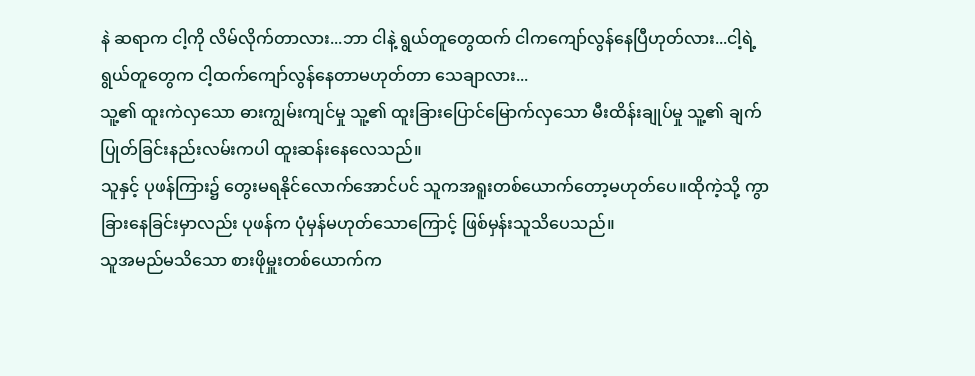နဲ ဆရာက ငါ့ကို လိမ်လိုက်တာလား...ဘာ ငါနဲ့ ရွယ်တူတွေထက် ငါကကျော်လွန်နေပြီဟုတ်လား...ငါ့ရဲ့ ရွယ်တူတွေက ငါ့ထက်ကျော်လွန်နေတာမဟုတ်တာ သေချာလား...
သူ့၏ ထူးကဲလှသော ဓားကျွမ်းကျင်မှု သူ့၏ ထူးခြားပြောင်မြောက်လှသော မီးထိန်းချုပ်မှု သူ့၏ ချက်ပြုတ်ခြင်းနည်းလမ်းကပါ ထူးဆန်းနေလေသည်။
သူနှင့် ပုဖန်ကြား၌ တွေးမရနိုင်လောက်အောင်ပင် သူကအရူးတစ်ယောက်တော့မဟုတ်ပေ။ထိုကဲ့သို့ ကွာခြားနေခြင်းမှာလည်း ပုဖန်က ပုံမှန်မဟုတ်သောကြောင့် ဖြစ်မှန်းသူသိပေသည်။
သူအမည်မသိသော စားဖိုမှူးတစ်ယောက်က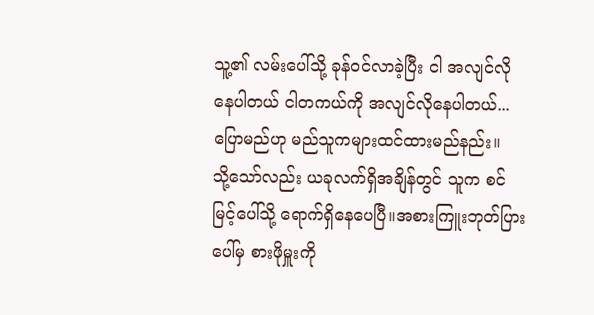သူ့၏ လမ်းပေါ်သို့ ခုန်ဝင်လာခဲ့ပြီး ငါ အလျင်လိုနေပါတယ် ငါတကယ်ကို အလျင်လိုနေပါတယ်... ပြောမည်ဟု မည်သူကများထင်ထားမည်နည်း။
သို့သော်လည်း ယခုလက်ရှိအချိန်တွင် သူက စင်မြင့်ပေါ်သို့ ရောက်ရှိနေပေပြီ။အစားကြူးဘုတ်ပြားပေါ်မှ စားဖိုမှူးကို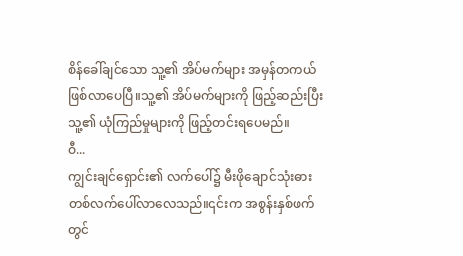စိန်ခေါ်ချင်သော သူ့၏ အိပ်မက်များ အမှန်တကယ်ဖြစ်လာပေပြီ။သူ့၏ အိပ်မက်များကို ဖြည့်ဆည်းပြီး သူ့၏ ယုံကြည်မှုများကို ဖြည့်တင်းရပေမည်။
ဝီ...
ကျွင်းချင်ရှောင်း၏ လက်ပေါ်၌ မီးဖိုချောင်သုံးဓားတစ်လက်ပေါ်လာလေသည်။၎င်းက အစွန်းနှစ်ဖက်တွင်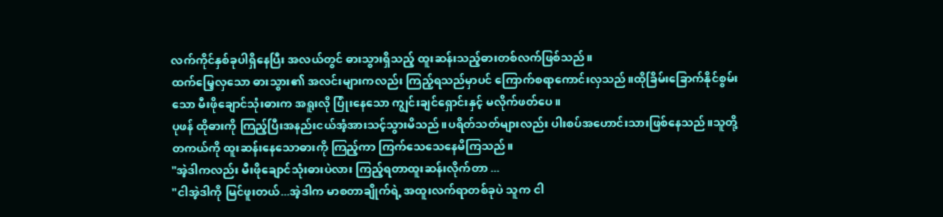လက်ကိုင်နှစ်ခုပါရှိနေပြီး အလယ်တွင် ဓားသွားရှိသည့် ထူးဆန်းသည့်ဓားတစ်လက်ဖြစ်သည်။
ထက်မြေ့လှသော ဓားသွား၏ အလင်းများကလည်း ကြည့်ရသည်မှာပင် ကြောက်စရာကောင်းလှသည်။ထိုခြိမ်းခြောက်နိုင်စွမ်းသော မီးဖိုချောင်သုံးဓားက အရူးလို ပြုံးနေသော ကျွင်းချင်ရှောင်းနှင့် မလိုက်ဖတ်ပေ။
ပုဖန် ထိုဓားကို ကြည့်ပြီးအနည်းငယ်အံ့အားသင့်သွားမိသည်။ပရိတ်သတ်များလည်း ပါးစပ်အဟောင်းသားဖြစ်နေသည်။သူတို့ တကယ်ကို ထူးဆန်းနေသောဓားကို ကြည့်ကာ ကြက်သေသေနေမိကြသည်။
"အဲ့ဒါကလည်း မီးဖိုချောင်သုံးဓားပဲလား ကြည့်ရတာထူးဆန်းလိုက်တာ ...
"ငါအဲ့ဒါကို မြင်ဖူးတယ်...အဲ့ဒါက မာစတာချိုက်ရဲ့ အထူးလက်ရာတစ်ခုပဲ သူက ငါ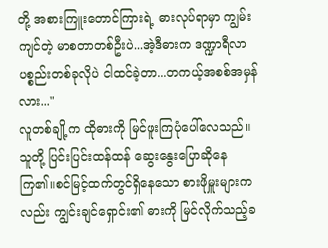တို့ အစားကြူးတောင်ကြားရဲ့ ဓားလုပ်ရာမှာ ကျွမ်းကျင်တဲ့ မာစတာတစ်ဦးပဲ...အဲ့ဒီဓားက ဒဏ္ဍာရီလာ ပစ္စည်းတစ်ခုလိုပဲ ငါထင်ခဲ့တာ...တကယ့်အစစ်အမှန်လား..."
လူတစ်ချို့က ထိုဓားကို မြင်ဖူးကြပုံပေါ်လေသည်။သူတို့ ပြင်းပြင်းထန်ထန် ဆွေးနွေးပြောဆိုနေကြ၏။စင်မြင့်ထက်တွင်ရှိနေသော စားဖိုမှူးများကလည်း ကျွင်းချင်ရှောင်း၏ ဓားကို မြင်လိုက်သည့်ခ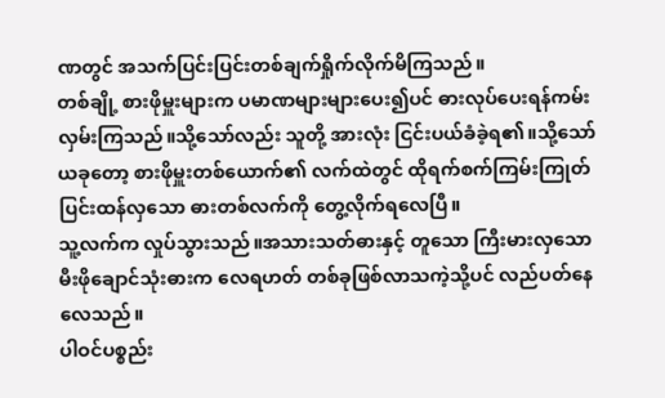ဏတွင် အသက်ပြင်းပြင်းတစ်ချက်ရှိုက်လိုက်မိကြသည်။
တစ်ချို့ စားဖိုမှူးများက ပမာဏများများပေး၍ပင် ဓားလုပ်ပေးရန်ကမ်းလှမ်းကြသည်။သို့သော်လည်း သူတို့ အားလုံး ငြင်းပယ်ခံခဲ့ရ၏။သို့သော် ယခုတော့ စားဖိုမှူးတစ်ယောက်၏ လက်ထဲတွင် ထိုရက်စက်ကြမ်းကြုတ်ပြင်းထန်လှသော ဓားတစ်လက်ကို တွေ့လိုက်ရလေပြီ။
သူ့လက်က လှုပ်သွားသည်။အသားသတ်ဓားနှင့် တူသော ကြီးမားလှသော မီးဖိုချောင်သုံးဓားက လေရဟတ် တစ်ခုဖြစ်လာသကဲ့သို့ပင် လည်ပတ်နေလေသည်။
ပါဝင်ပစ္စည်း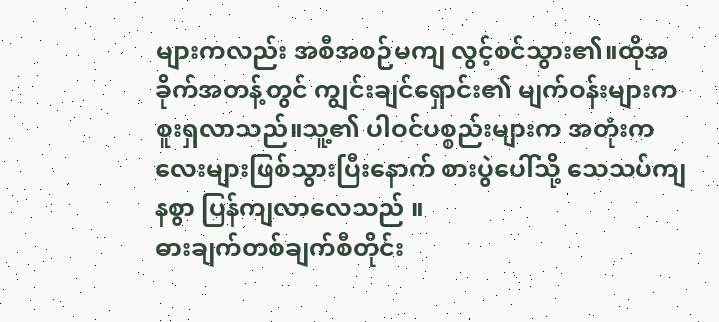များကလည်း အစီအစဉ်မကျ လွင့်စင်သွား၏။ထိုအခိုက်အတန့်တွင် ကျွင်းချင်ရှောင်း၏ မျက်ဝန်းများက စူးရှလာသည်။သူ့၏ ပါဝင်ပစ္စည်းများက အတုံးကလေးများဖြစ်သွားပြီးနောက် စားပွဲပေါ်သို့ သေသပ်ကျနစွာ ပြန်ကျလာလေသည် ။
ဓားချက်တစ်ချက်စီတိုင်း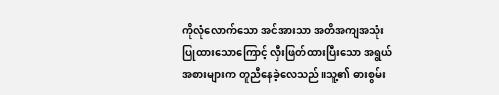ကိုလုံလောက်သော အင်အားသာ အတိအကျအသုံးပြုထားသောကြောင့် လှီးဖြတ်ထားပြီးသော အရွယ်အစားများက တူညီနေခဲ့လေသည်။သူ့၏ ဓားစွမ်း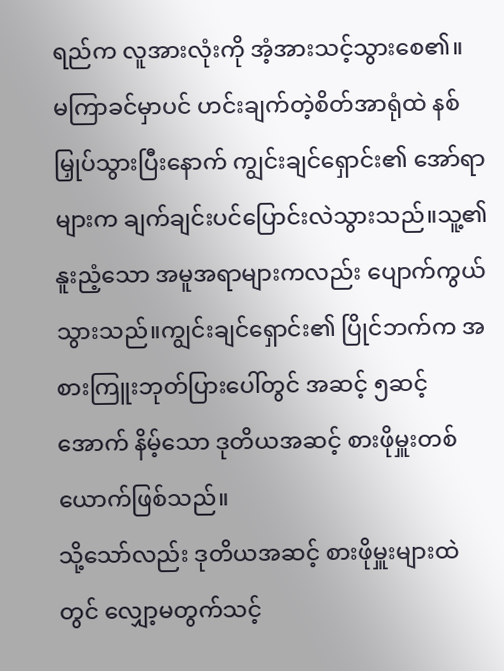ရည်က လူအားလုံးကို အံ့အားသင့်သွားစေ၏။
မကြာခင်မှာပင် ဟင်းချက်တဲ့စိတ်အာရုံထဲ နစ်မြှုပ်သွားပြီးနောက် ကျွင်းချင်ရှောင်း၏ အော်ရာများက ချက်ချင်းပင်ပြောင်းလဲသွားသည်။သူ့၏ နူးညံ့သော အမူအရာများကလည်း ပျောက်ကွယ်သွားသည်။ကျွင်းချင်ရှောင်း၏ ပြိုင်ဘက်က အစားကြူးဘုတ်ပြားပေါ်တွင် အဆင့် ၅ဆင့်အောက် နိမ့်သော ဒုတိယအဆင့် စားဖိုမှူးတစ်ယောက်ဖြစ်သည်။
သို့သော်လည်း ဒုတိယအဆင့် စားဖိုမှူးများထဲတွင် လျှော့မတွက်သင့်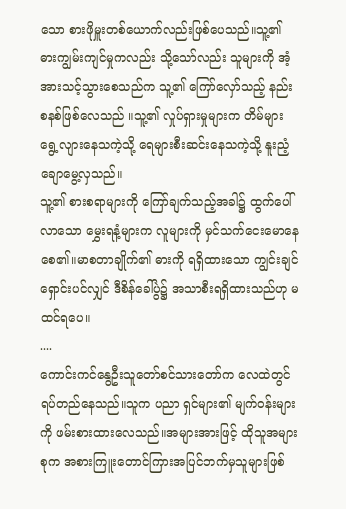သော စားဖိုမှူးတစ်ယောက်လည်းဖြစ်ပေသည်။သူ့၏ ဓားကျွမ်းကျင်မှုကလည်း သို့သော်လည်း သူများကို အံ့အားသင့်သွားစေသည်က သူ့၏ ကြော်လှော်သည့် နည်းစနစ်ဖြစ်လေသည် ။သူ့၏ လှုပ်ရှားမှုများက တိမ်များရွေ့လျားနေသကဲ့သို့ ရေများစီးဆင်းနေသကဲ့သို့ နူးညံ့ချောမွေ့လှသည်။
သူ့၏ စားစရာများကို ကြော်ချက်သည့်အခါ၌ ထွက်ပေါ်လာသော မွှေးရနံ့များက လူများကို မှင်သက်ငေးမောနေစေ၏။မာစတာချိုက်၏ ဓားကို ရရှိထားသော ကျွင်းချင်ရှောင်းပင်လျှင် ဒီစိန်ခေါ်ပွဲ၌ အသာစီးရရှိထားသည်ဟု မထင်ရပေ။
....
ကောင်းကင်နွေဦးသူတော်စင်သားတော်က လေထဲတွင်ရပ်တည်နေသည်။သူက ပညာ ရှင်များ၏ မျက်ဝန်းများကို ဖမ်းစားထားလေသည်။အများအားဖြင့် ထိုသူအများစုက အစားကြူးတောင်ကြားအပြင်ဘက်မှသူများဖြစ်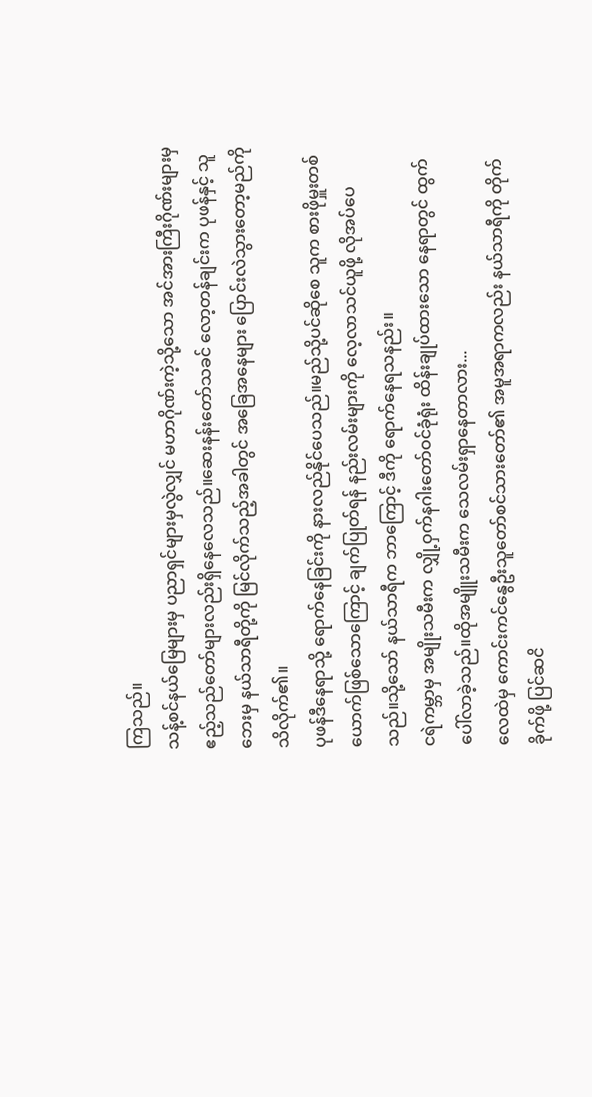ကြသည်။
သန့်စင်နယ်မြေများမှ ပညာရှင်များမှလွဲလျှင် မဟာဂိုဏ်းကဲ့သို့သော အင်အားကြီးဂိုဏ်းများမှ ဧည့်သည်တော်များလည်းရှိနေလေသည်။ဆေးနန်းတော်သခင် လော့တန်ချင်းက ပုဖန်နှင့် သူဘေးမှ နယ်သာရီတို့ကို မြင်လိုက်သည့်အခါတွင် အခြေအနေများ ပြောင်းလဲသွားတော့မည်ကို သိလိုက်၏။
ပုဖန်ဒီနေရာသို့ ရောက်နေခြင်းကို နားလည်နိုင်ပေသည်။မည်သို့ပင်ဆိုစေ သူက စားဖိုမှူးတစ်ယောက်ဖြစ်သောကြောင့် ချက်ပြုတ်ရန် နည်းလမ်းများကို လေ့လာသင်ယူဖို့ လိုအပ်ပေသည်။သို့သော် နယ်သာရီက ဘာကြောင့် ဒီကို ရောက်နေရသနည်း။
ငရဲကမ္ဘာမှ အမျိုးသမီးက လျှို့ဝှက်နဂါးတော်ဝင်ခုံရုံး ထိန်းချုပ်ထားသော နေရာတွင် ထွက်ပေါ်လာခဲ့သည်။ထိုအမျိူးသမီးက သေလမ်းရှာနေတာလား...
လေထဲမှ ကောင်းကင်နွေဦးသူတော်စင်သားတော်၏ အမူအရာကလည်း နယ်သာရီကို တိုက်ခိုက်ဖို့ ပြင်ဆငိ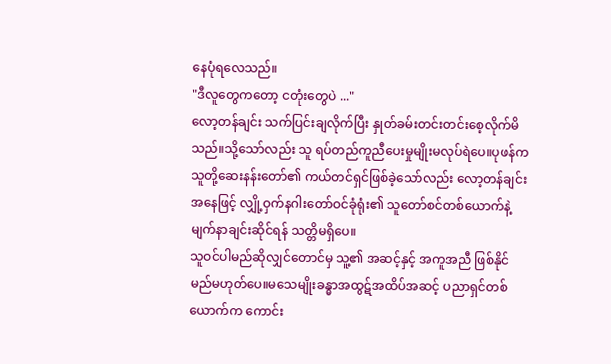နေပုံရလေသည်။
"ဒီလူတွေကတော့ ငတုံးတွေပဲ ..."
လော့တန်ချင်း သက်ပြင်းချလိုက်ပြီး နှုတ်ခမ်းတင်းတင်းစေ့လိုက်မိသည်။သို့သော်လည်း သူ ရပ်တည်ကူညီပေးမှုမျိုးမလုပ်ရဲပေ။ပုဖန်က သူတို့ဆေးနန်းတော်၏ ကယ်တင်ရှင်ဖြစ်ခဲ့သော်လည်း လော့တန်ချင်းအနေဖြင့် လျှို့ဝှက်နဂါးတော်ဝင်ခုံရုံး၏ သူတော်စင်တစ်ယောက်နဲ့ မျက်နာချင်းဆိုင်ရန် သတ္တိမရှိပေ။
သူဝင်ပါမည်ဆိုလျှင်တောင်မှ သူ့၏ အဆင့်နှင့် အကူအညီ ဖြစ်နိုင်မည်မဟုတ်ပေ။မသေမျိုးခန္ဓာအထွဋ်အထိပ်အဆင့် ပညာရှင်တစ်ယောက်က ကောင်း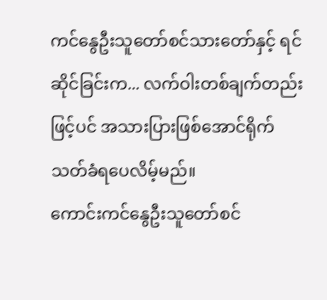ကင်နွေဦးသူတော်စင်သားတော်နှင့် ရင်ဆိုင်ခြင်းက... လက်ဝါးတစ်ချက်တည်းဖြင့်ပင် အသားပြားဖြစ်အောင်ရိုက်သတ်ခံရပေလိမ့်မည်။
ကောင်းကင်နွေဦးသူတော်စင်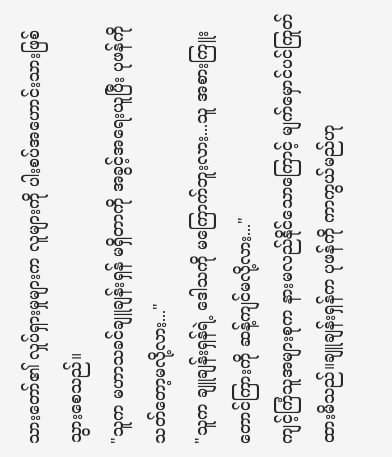သားတော်၏ လှုပ်ရှားမှုများက လူများကို ပါးစပ်အဟောင်းသားဖြစ်သွားစေသည်။
"သူက မဟာသခင်ချူချန်းရှန် မရှိတာကို အခွင့်အရေးယူပြီး ပုဖန်ကို သတ်တော့မလို့လား..."
"သူက ချူချန်းရှန်ရဲ့ ဒေါသကို မကြောက်ဘူးလား...သူ အစားကြူးတောင်ကြားကို ဆန့်ကျင်မလို့လား..."
ကျင့်ကြံသူအများစုက နားမလည်နိုင်သောကြောင့် မျက်မှောင်ပင်ကြုတ်ထားမိသည်။ချူချန်းရှန်က ပုဖန်ကို ကာကွယ်မည်ဟု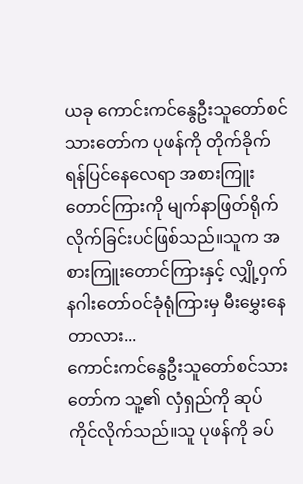ယခု ကောင်းကင်နွေဦးသူတော်စင်သားတော်က ပုဖန်ကို တိုက်ခိုက်ရန်ပြင်နေလေရာ အစားကြူးတောင်ကြားကို မျက်နာဖြတ်ရိုက်လိုက်ခြင်းပင်ဖြစ်သည်။သူက အစားကြူးတောင်ကြားနှင့် လျှို့ဝှက်နဂါးတော်ဝင်ခုံရုံကြားမှ မီးမွှေးနေတာလား...
ကောင်းကင်နွေဦးသူတော်စင်သားတော်က သူ့၏ လှံရှည်ကို ဆုပ်ကိုင်လိုက်သည်။သူ ပုဖန်ကို ခပ်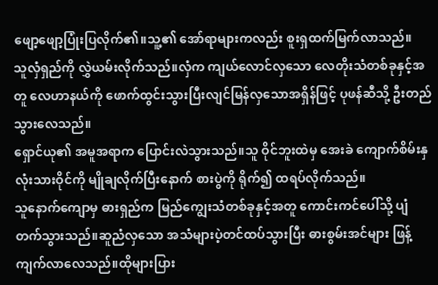ဖျော့ဖျော့ပြုံးပြလိုက်၏။သူ့၏ အော်ရာများကလည်း စူးရှထက်မြက်လာသည်။
သူလှံရှည်ကို လွှဲယမ်းလိုက်သည်။လှံက ကျယ်လောင်လှသော လေတိုးသံတစ်ခုနှင့်အတူ လေဟာနယ်ကို ဖောက်ထွင်းသွားပြီးလျင်မြန်လှသောအရှိန်ဖြင့် ပုဖန်ဆီသို့ ဦးတည်သွားလေသည်။
ရှောင်ယု၏ အမူအရာက ပြောင်းလဲသွားသည်။သူ ဝိုင်ဘူးထဲမှ အေးခဲ ကျောက်စိမ်းနှလုံးသားဝိုင်ကို မျိုချလိုက်ပြီးနောက် စားပွဲကို ရိုက်၍ ထရပ်လိုက်သည်။
သူနောက်ကျောမှ ဓားရှည်က မြည်ကျွေးသံတစ်ခုနှင့်အတူ ကောင်းကင်ပေါ်သို့ ပျံတက်သွားသည်။ဆူညံလှသော အသံများပဲ့တင်ထပ်သွားပြီး ဓားစွမ်းအင်များ ဖြန့်ကျက်လာလေသည်။ထိုများပြား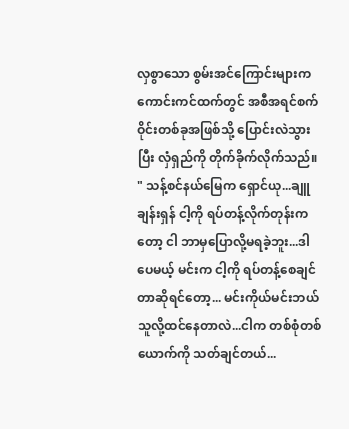လှစွာသော စွမ်းအင်ကြောင်းများက ကောင်းကင်ထက်တွင် အစီအရင်စက်ဝိုင်းတစ်ခုအဖြစ်သို့ ပြောင်းလဲသွားပြီး လှံရှည်ကို တိုက်ခိုက်လိုက်သည်။
" သန့်စင်နယ်မြေက ရှောင်ယု...ချူချန်းရှန် ငါ့ကို ရပ်တန့်လိုက်တုန်းကတော့ ငါ ဘာမှပြောလို့မရခဲ့ဘူး...ဒါပေမယ့် မင်းက ငါ့ကို ရပ်တန့်စေချင်တာဆိုရင်တော့... မင်းကိုယ်မင်းဘယ်သူလို့ထင်နေတာလဲ...ငါက တစ်စုံတစ်ယောက်ကို သတ်ချင်တယ်...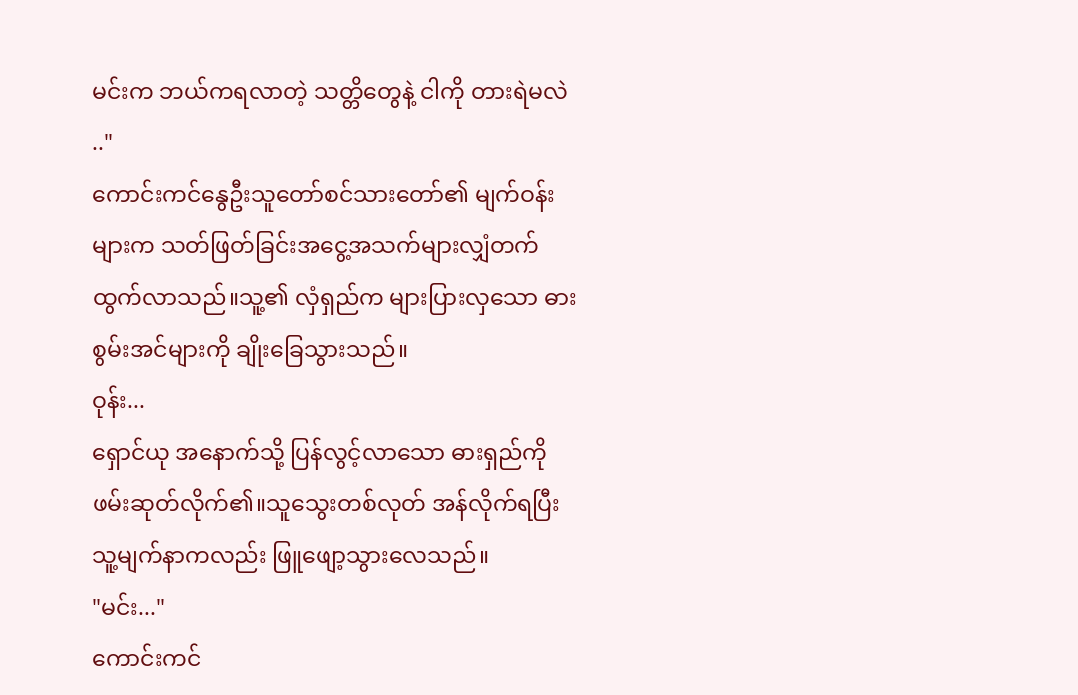မင်းက ဘယ်ကရလာတဲ့ သတ္တိတွေနဲ့ ငါကို တားရဲမလဲ .."
ကောင်းကင်နွေဦးသူတော်စင်သားတော်၏ မျက်ဝန်းများက သတ်ဖြတ်ခြင်းအငွေ့အသက်များလျှံတက်ထွက်လာသည်။သူ့၏ လှံရှည်က များပြားလှသော ဓားစွမ်းအင်များကို ချိုးခြေသွားသည်။
ဝုန်း...
ရှောင်ယု အနောက်သို့ ပြန်လွင့်လာသော ဓားရှည်ကို ဖမ်းဆုတ်လိုက်၏။သူသွေးတစ်လုတ် အန်လိုက်ရပြီးသူ့မျက်နာကလည်း ဖြူဖျော့သွားလေသည်။
"မင်း..."
ကောင်းကင်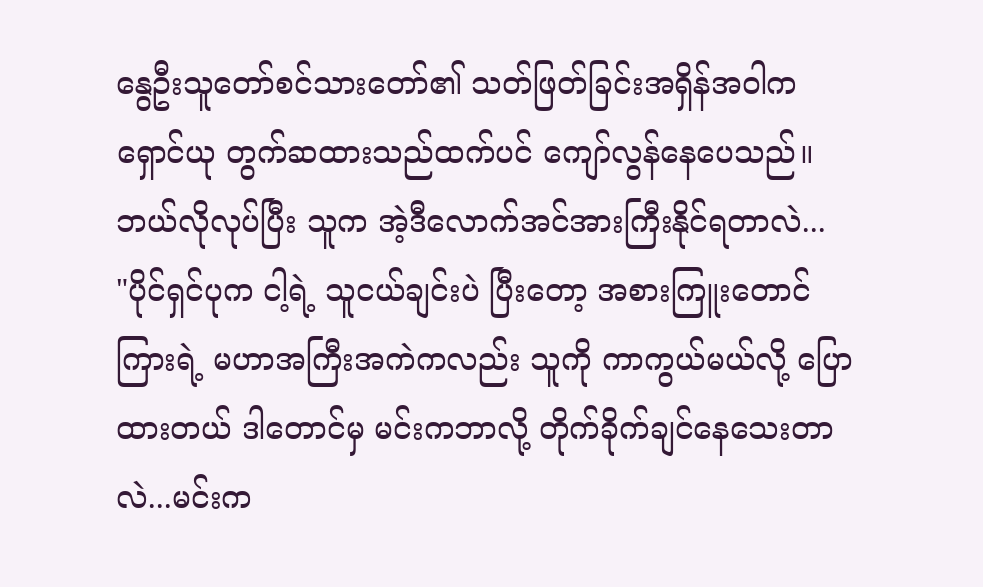နွေဦးသူတော်စင်သားတော်၏ သတ်ဖြတ်ခြင်းအရှိန်အဝါက ရှောင်ယု တွက်ဆထားသည်ထက်ပင် ကျော်လွန်နေပေသည်။
ဘယ်လိုလုပ်ပြီး သူက အဲ့ဒီလောက်အင်အားကြီးနိုင်ရတာလဲ...
"ပိုင်ရှင်ပုက ငါ့ရဲ့ သူငယ်ချင်းပဲ ပြီးတော့ အစားကြူးတောင်ကြားရဲ့ မဟာအကြီးအကဲကလည်း သူကို ကာကွယ်မယ်လို့ ပြောထားတယ် ဒါတောင်မှ မင်းကဘာလို့ တိုက်ခိုက်ချင်နေသေးတာလဲ...မင်းက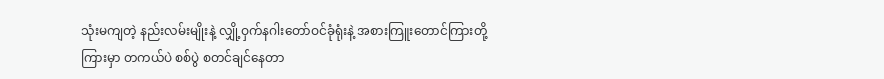သုံးမကျတဲ့ နည်းလမ်းမျိုးနဲ့ လျှို့ဝှက်နဂါးတော်ဝင်ခုံရုံးနဲ့ အစားကြူးတောင်ကြားတို့ကြားမှာ တကယ်ပဲ စစ်ပွဲ စတင်ချင်နေတာ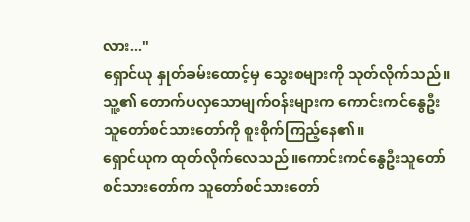လား..."
ရှောင်ယု နှုတ်ခမ်းထောင့်မှ သွေးစများကို သုတ်လိုက်သည်။သူ့၏ တောက်ပလှသောမျက်ဝန်းများက ကောင်းကင်နွေဦးသူတော်စင်သားတော်ကို စူးစိုက်ကြည့်နေ၏။
ရှောင်ယုက ထုတ်လိုက်လေသည်။ကောင်းကင်နွေဦးသူတော်စင်သားတော်က သူတော်စင်သားတော်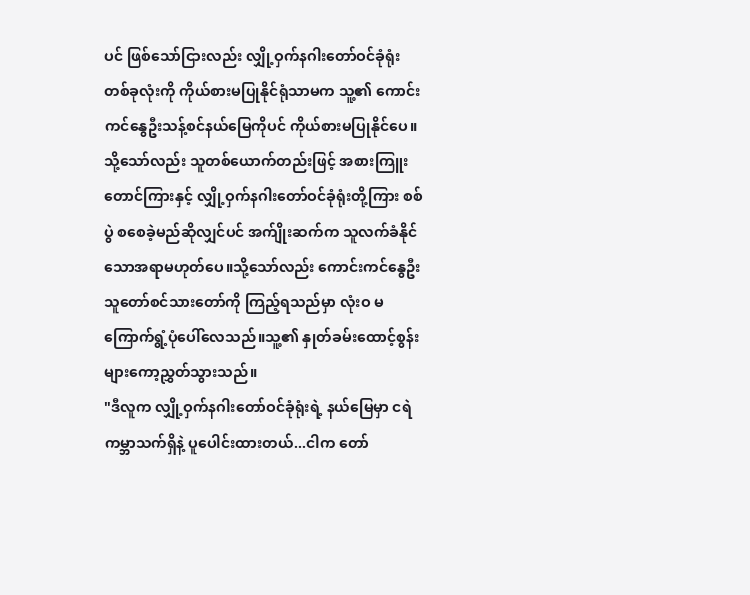ပင် ဖြစ်သော်ငြားလည်း လျှို့ဝှက်နဂါးတော်ဝင်ခုံရုံးတစ်ခုလုံးကို ကိုယ်စားမပြုနိုင်ရုံသာမက သူ့၏ ကောင်းကင်နွေဦးသန့်စင်နယ်မြေကိုပင် ကိုယ်စားမပြုနိုင်ပေ။
သို့သော်လည်း သူတစ်ယောက်တည်းဖြင့် အစားကြူးတောင်ကြားနှင့် လျှို့ဝှက်နဂါးတော်ဝင်ခုံရုံးတို့ကြား စစ်ပွဲ စစေခဲ့မည်ဆိုလျှင်ပင် အက်ျိုးဆက်က သူလက်ခံနိုင်သောအရာမဟုတ်ပေ။သို့သော်လည်း ကောင်းကင်နွေဦးသူတော်စင်သားတော်ကို ကြည့်ရသည်မှာ လုံးဝ မကြောက်ရွံ့ပုံပေါ်လေသည်။သူ့၏ နှုတ်ခမ်းထောင့်စွန်းများကော့ညွှတ်သွားသည်။
"ဒီလူက လျှို့ဝှက်နဂါးတော်ဝင်ခုံရုံးရဲ့ နယ်မြေမှာ ငရဲကမ္ဘာသက်ရှိနဲ့ ပူပေါင်းထားတယ်...ငါက တော်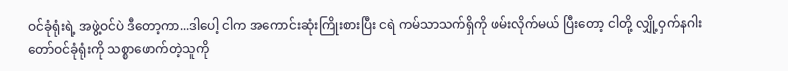ဝင်ခုံရုံးရဲ့ အဖွဲ့ဝင်ပဲ ဒီတော့ကာ...ဒါပေါ့ ငါက အကောင်းဆုံးကြိုးစားပြီး ငရဲ ကမ်သာသက်ရှိကို ဖမ်းလိုက်မယ် ပြီးတော့ ငါတို့ လျှို့ဝှက်နဂါးတော်ဝင်ခုံရုံးကို သစ္စာဖောက်တဲ့သူကို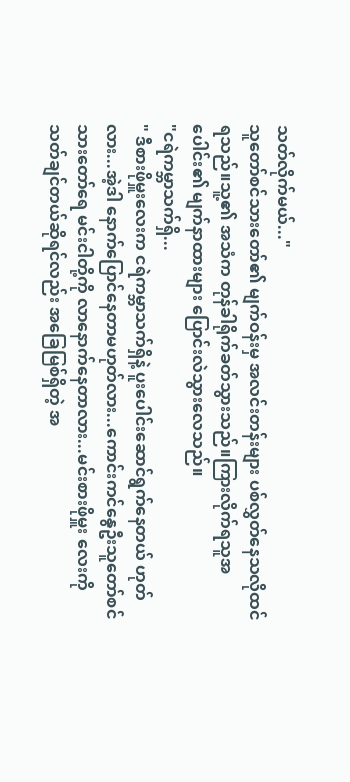သတ်လိုက်မယ်..."
သူတော်စင်သားတော်၏ မျက်ဝန်းမှ အလင်းတန်းများ ပစ်လွှတ်နေသလိုထင်ရသည်။သူ့၏ အသံက တုန်ခါရိုက်ခတ်သွားသည်။ကြားလိုက်ရသူအပေါင်း၏ မျက်နာထားများ ပြောင်းလဲသွားလေသည်။
"ငရဲကမ္ဘာသက်ရှိ...
" ဒီစားဖိုမှူးလေးက ငရဲကမ္ဘာသက်ရှိနဲ့ ပူးပေါင်းဆောင်ရွက်နေတယ် ဟုတ်လား...အဲ့ဒါ နောက်ပြောင်နေတာမဟုတ်လား...ကောင်းကင်နွေဦးသူတော်စင်သားတော်ရေ မင်းငါတို့ကို လာနောက်နေတာလား...မင်းစားဖိုမှူး လေးကို သတ်ချင်တယ်ဆိုရင်လည်း အခြေမြစ်ရှိတဲ့ အ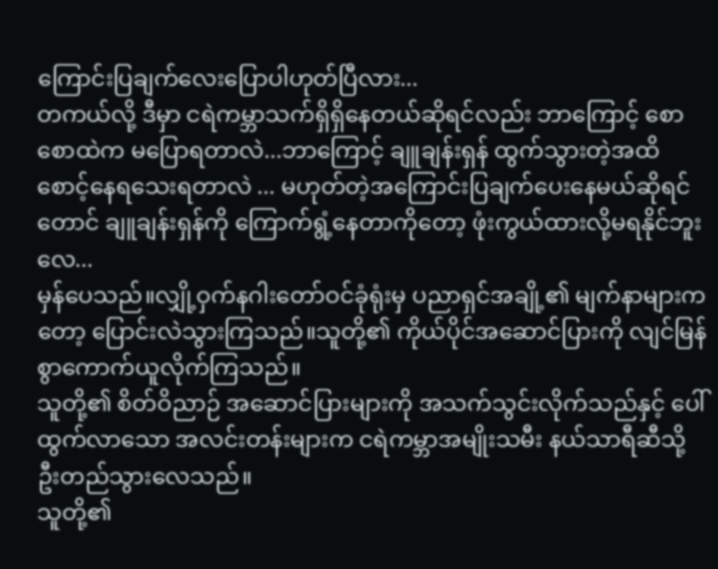ကြောင်းပြချက်လေးပြောပါဟုတ်ပြီလား...
တကယ်လို့ ဒီမှာ ငရဲကမ္ဘာသက်ရှိရှိနေတယ်ဆိုရင်လည်း ဘာကြောင့် စောစောထဲက မပြောရတာလဲ...ဘာကြောင့် ချူချန်းရှန် ထွက်သွားတဲ့အထိ စောင့်နေရသေးရတာလဲ ... မဟုတ်တဲ့အကြောင်းပြချက်ပေးနေမယ်ဆိုရင်တောင် ချူချန်းရှန်ကို ကြောက်ရွံ့နေတာကိုတော့ ဖုံးကွယ်ထားလို့မရနိုင်ဘူးလေ...
မှန်ပေသည်။လျှို့ဝှက်နဂါးတော်ဝင်ခုံရုံးမှ ပညာရှင်အချို့၏ မျက်နာများကတော့ ပြောင်းလဲသွားကြသည်။သူတို့၏ ကိုယ်ပိုင်အဆောင်ပြားကို လျင်မြန်စွာကောက်ယူလိုက်ကြသည်။
သူတို့၏ စိတ်ဝိညာဉ် အဆောင်ပြားများကို အသက်သွင်းလိုက်သည်နှင့် ပေါ်ထွက်လာသော အလင်းတန်းများက ငရဲကမ္ဘာအမျိုးသမီး နယ်သာရီဆီသို့ ဦးတည်သွားလေသည်။
သူတို့၏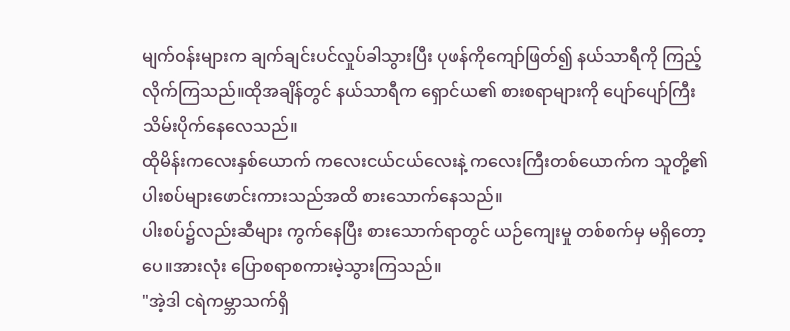မျက်ဝန်းများက ချက်ချင်းပင်လှုပ်ခါသွားပြီး ပုဖန်ကိုကျော်ဖြတ်၍ နယ်သာရီကို ကြည့်လိုက်ကြသည်။ထိုအချိန်တွင် နယ်သာရီက ရှောင်ယ၏ စားစရာများကို ပျော်ပျော်ကြီး သိမ်းပိုက်နေလေသည်။
ထိုမိန်းကလေးနှစ်ယောက် ကလေးငယ်ငယ်လေးနဲ့ ကလေးကြီးတစ်ယောက်က သူတို့၏ ပါးစပ်များဖောင်းကားသည်အထိ စားသောက်နေသည်။
ပါးစပ်၌လည်းဆီများ ကွက်နေပြီး စားသောက်ရာတွင် ယဉ်ကျေးမှု တစ်စက်မှ မရှိတော့ပေ။အားလုံး ပြောစရာစကားမဲ့သွားကြသည်။
"အဲ့ဒါ ငရဲကမ္ဘာသက်ရှိ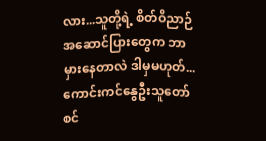လား...သူတို့ရဲ့ စိတ်ဝိညာဉ် အဆောင်ပြားတွေက ဘာမှားနေတာလဲ ဒါမှမဟုတ်...ကောင်းကင်နွေဦးသူတော်စင်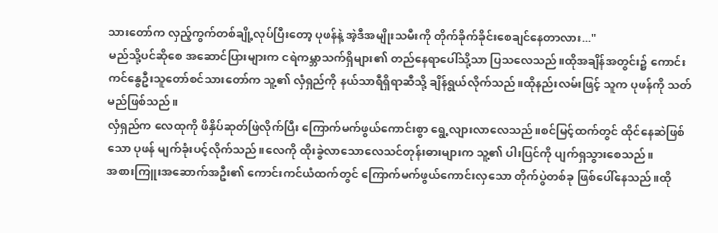သားတော်က လှည့်ကွက်တစ်ချို့လုပ်ပြီးတော့ ပုဖန်နဲ့ အဲ့ဒီအမျိုးသမီးကို တိုက်ခိုက်ခိုင်းစေချင်နေတာလား..."
မည်သို့ပင်ဆိုစေ အဆောင်ပြားများက ငရဲကမ္ဘာသက်ရှိများ၏ တည်နေရာပေါ်သို့သာ ပြသလေသည်။ထိုအချိန်အတွင်း၌ ကောင်းကင်နွေဦးသူတော်စင်သားတော်က သူ့၏ လှံရှည်ကို နယ်သာရီရှိရာဆီသို့ ချိန်ရွယ်လိုက်သည်။ထိုနည်းလမ်းဖြင့် သူက ပုဖန်ကို သတ်မည်ဖြစ်သည်။
လှံရှည်က လေထုကို ဖိနှိပ်ဆုတ်ဖြဲလိုက်ပြီး ကြောက်မက်ဖွယ်ကောင်းစွာ ရွေ့လျားလာလေသည်။စင်မြင့်ထက်တွင် ထိုင်နေဆဲဖြစ်သော ပုဖန် မျက်ခုံးပင့်လိုက်သည်။လေကို ထိုးခွဲလာသောလေသင်တုန်းဓားများက သူ့၏ ပါးပြင်ကို ပျက်ရှသွားစေသည်။
အစားကြူးအဆောက်အဦး၏ ကောင်းကင်ယံထက်တွင် ကြောက်မက်ဖွယ်ကောင်းလှသော တိုက်ပွဲတစ်ခု ဖြစ်ပေါ်နေသည်။ထို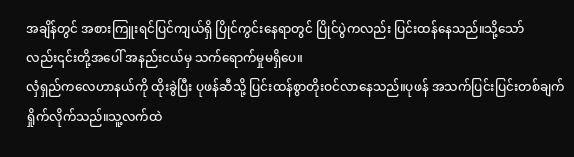အချိန်တွင် အစားကြူးရင်ပြင်ကျယ်ရှိ ပြိုင်ကွင်းနေရာတွင် ပြိုင်ပွဲကလည်း ပြင်းထန်နေသည်။သို့သော်လည်း၎င်းတို့အပေါ် အနည်းငယ်မှ သက်ရောက်မှုမရှိပေ။
လှံရှည်ကလေဟာနယ်ကို ထိုးခွဲပြီး ပုဖန်ဆီသို့ ပြင်းထန်စွာတိုးဝင်လာနေသည်။ပုဖန် အသက်ပြင်းပြင်းတစ်ချက်ရှိုက်လိုက်သည်။သူ့လက်ထဲ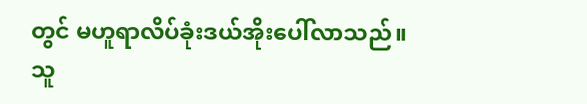တွင် မဟူရာလိပ်ခုံးဒယ်အိုးပေါ်လာသည်။
သူ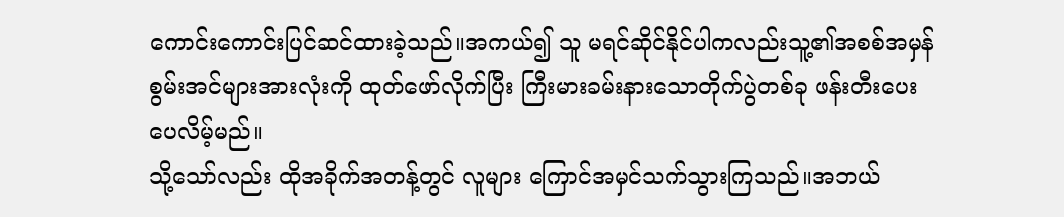ကောင်းကောင်းပြင်ဆင်ထားခဲ့သည်။အကယ်၍ သူ မရင်ဆိုင်နိုင်ပါကလည်းသူ့၏အစစ်အမှန်စွမ်းအင်များအားလုံးကို ထုတ်ဖော်လိုက်ပြီး ကြီးမားခမ်းနားသောတိုက်ပွဲတစ်ခု ဖန်းတီးပေးပေလိမ့်မည်။
သို့သော်လည်း ထိုအခိုက်အတန့်တွင် လူများ ကြောင်အမှင်သက်သွားကြသည်။အဘယ်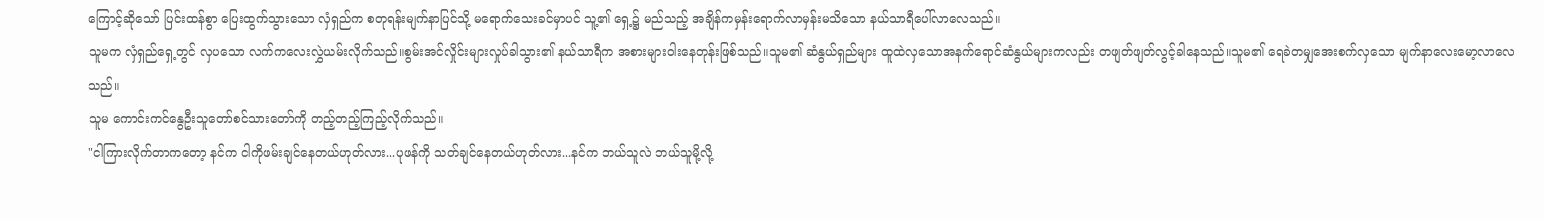ကြောင့်ဆိုသော် ပြင်းထန်စွာ ပြေးထွက်သွားသော လှံရှည်က စတုရန်းမျက်နာပြင်သို့ မရောက်သေးခင်မှာပင် သူ့၏ ရှေ့၌ မည်သည့် အချိန်ကမှန်းရောက်လာမှန်းမသိသော နယ်သာရီပေါ်လာလေသည်။
သူမက လှံရှည်ရှေ့တွင် လှပသော လက်ကလေးလွှဲယမ်းလိုက်သည်။စွမ်းအင်လှိုင်းများလှုပ်ခါသွား၏ နယ်သာရီက အစားများဝါးနေတုန်းဖြစ်သည်။သူမ၏ ဆံနွယ်ရှည်များ ထူထဲလှသောအနက်ရောင်ဆံနွယ်များကလည်း တဖျတ်ဖျတ်လွင့်ခါနေသည်။သူမ၏ ရေခဲတမျှအေးစက်လှသော မျက်နာလေးမော့လာလေသည်။
သူမ ကောင်းကင်နွေဦးသူတော်စင်သားတော်ကို တည့်တည့်ကြည့်လိုက်သည်။
"ငါကြားလိုက်တာကတော့ နင်က ငါကိုဖမ်းချင်နေတယ်ဟုတ်လား...ပုဖန်ကို သတ်ချင်နေတယ်ဟုတ်လား...နင်က ဘယ်သူလဲ ဘယ်သူမို့လို့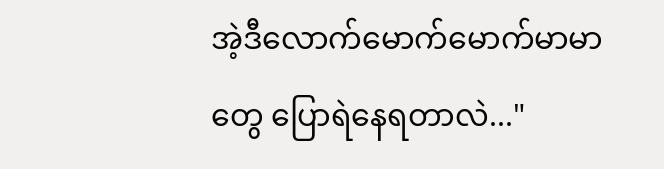အဲ့ဒီလောက်မောက်မောက်မာမာတွေ ပြောရဲနေရတာလဲ..."